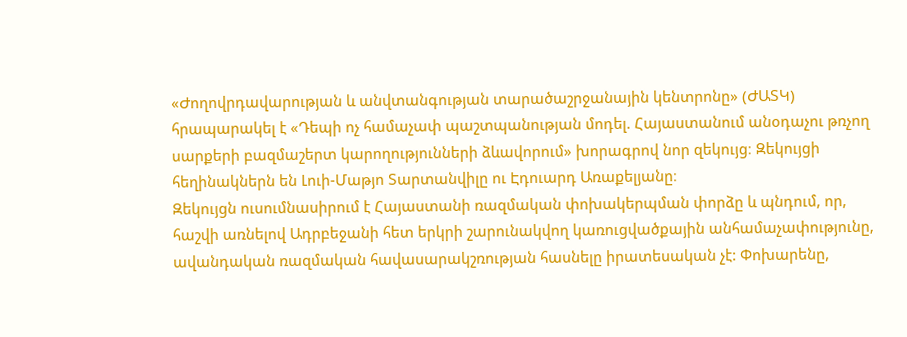«Ժողովրդավարության և անվտանգության տարածաշրջանային կենտրոնը» (ԺԱՏԿ) հրապարակել է «Դեպի ոչ համաչափ պաշտպանության մոդել. Հայաստանում անօդաչու թռչող սարքերի բազմաշերտ կարողությունների ձևավորում» խորագրով նոր զեկույց։ Զեկույցի հեղինակներն են Լուի-Մաթյո Տարտանվիլը ու Էդուարդ Առաքելյանը։
Զեկույցն ուսումնասիրում է Հայաստանի ռազմական փոխակերպման փորձը և պնդում, որ, հաշվի առնելով Ադրբեջանի հետ երկրի շարունակվող կառուցվածքային անհամաչափությունը, ավանդական ռազմական հավասարակշռության հասնելը իրատեսական չէ: Փոխարենը,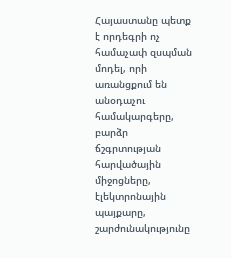Հայաստանը պետք է որդեգրի ոչ համաչափ զսպման մոդել, որի առանցքում են անօդաչու համակարգերը, բարձր ճշգրտության հարվածային միջոցները, էլեկտրոնային պայքարը, շարժունակությունը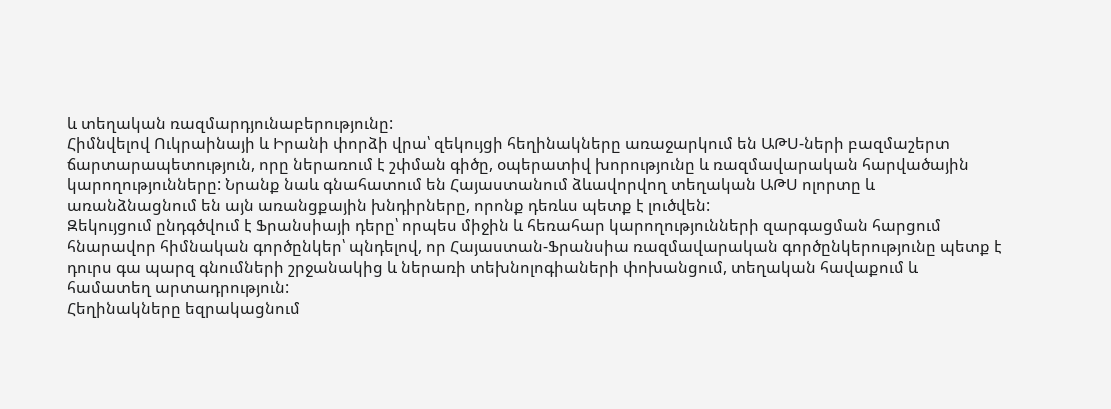և տեղական ռազմարդյունաբերությունը:
Հիմնվելով Ուկրաինայի և Իրանի փորձի վրա՝ զեկույցի հեղինակները առաջարկում են ԱԹՍ-ների բազմաշերտ ճարտարապետություն, որը ներառում է շփման գիծը, օպերատիվ խորությունը և ռազմավարական հարվածային կարողությունները: Նրանք նաև գնահատում են Հայաստանում ձևավորվող տեղական ԱԹՍ ոլորտը և առանձնացնում են այն առանցքային խնդիրները, որոնք դեռևս պետք է լուծվեն:
Զեկույցում ընդգծվում է Ֆրանսիայի դերը՝ որպես միջին և հեռահար կարողությունների զարգացման հարցում հնարավոր հիմնական գործընկեր՝ պնդելով, որ Հայաստան-Ֆրանսիա ռազմավարական գործընկերությունը պետք է դուրս գա պարզ գնումների շրջանակից և ներառի տեխնոլոգիաների փոխանցում, տեղական հավաքում և համատեղ արտադրություն:
Հեղինակները եզրակացնում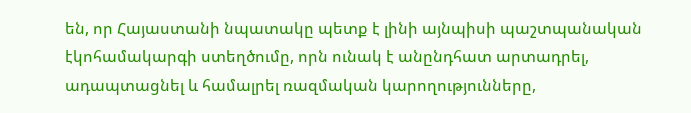են, որ Հայաստանի նպատակը պետք է լինի այնպիսի պաշտպանական էկոհամակարգի ստեղծումը, որն ունակ է անընդհատ արտադրել, ադապտացնել և համալրել ռազմական կարողությունները,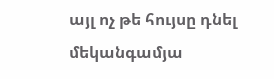այլ ոչ թե հույսը դնել մեկանգամյա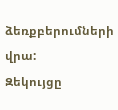ձեռքբերումների վրա:
Զեկույցը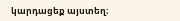կարդացեք այստեղ։